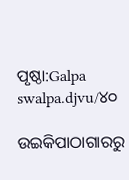ପୃଷ୍ଠା:Galpa swalpa.djvu/୪୦

ଉଇକିପାଠାଗାର‌ରୁ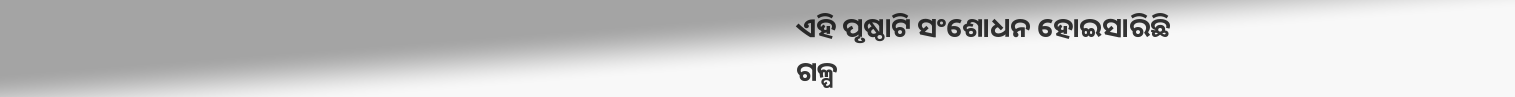ଏହି ପୃଷ୍ଠାଟି ସଂଶୋଧନ ହୋଇସାରିଛି
ଗଳ୍ପ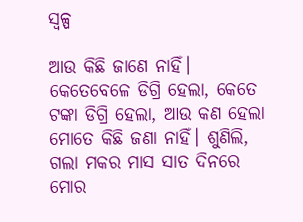ସ୍ୱଳ୍ପ

ଆଉ କିଛି ଜାଣେ ନାହିଁ। କେତେବେଳେ ଡିଗ୍ରି ହେଲା, କେତେ ଟଙ୍କା ଡିଗ୍ରି ହେଲା, ଆଉ କଣ ହେଲା ମୋତେ କିଛି ଜଣା ନାହିଁ। ଶୁଣିଲି, ଗଲା ମକର ମାସ ସାତ ଦିନରେ ମୋର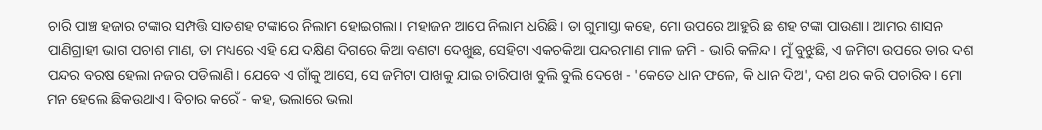ଚାରି ପାଞ୍ଚ ହଜାର ଟଙ୍କାର ସମ୍ପତ୍ତି ସାତଶହ ଟଙ୍କାରେ ନିଲାମ ହୋଇଗଲା। ମହାଜନ ଆପେ ନିଲାମ ଧରିଛି। ତା ଗୁମାସ୍ତା କହେ, ମୋ ଉପରେ ଆହୁରି ଛ ଶହ ଟଙ୍କା ପାଉଣା। ଆମର ଶାସନ ପାଣିଗ୍ରାହୀ ଭାଗ ପଚାଶ ମାଣ, ତା ମଧ୍ୟରେ ଏହି ଯେ ଦକ୍ଷିଣ ଦିଗରେ କିଆ ବଣଟା ଦେଖୁଛ, ସେହିଟା ଏକଚକିଆ ପନ୍ଦରମାଣ ମାଳ ଜମି - ଭାରି କଳିନ୍ଦ। ମୁଁ ବୁଝୁଛି, ଏ ଜମିଟା ଉପରେ ତାର ଦଶ ପନ୍ଦର ବରଷ ହେଲା ନଜର ପଡିଲାଣି। ଯେବେ ଏ ଗାଁକୁ ଆସେ, ସେ ଜମିଟା ପାଖକୁ ଯାଇ ଚାରିପାଖ ବୁଲି ବୁଲି ଦେଖେ - 'କେତେ ଧାନ ଫଳେ, କି ଧାନ ଦିଅ', ଦଶ ଥର କରି ପଚାରିବ। ମୋ ମନ ହେଲେ ଛିକଉଥାଏ। ବିଚାର କରେଁ - କହ, ଭଲାରେ ଭଲା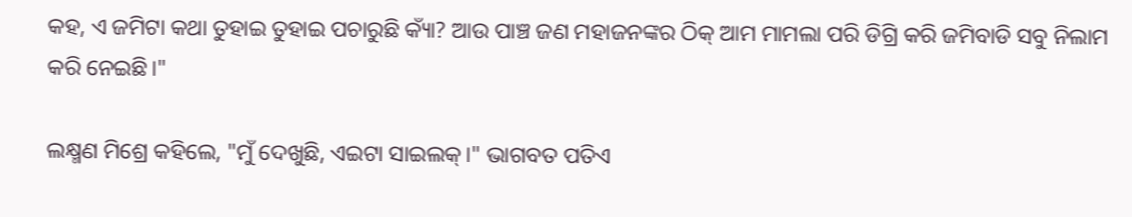କହ, ଏ ଜମିଟା କଥା ତୁହାଇ ତୁହାଇ ପଚାରୁଛି କ୍ୟାଁ? ଆଉ ପାଞ୍ଚ ଜଣ ମହାଜନଙ୍କର ଠିକ୍ ଆମ ମାମଲା ପରି ଡିଗ୍ରି କରି ଜମିବାଡି ସବୁ ନିଲାମ କରି ନେଇଛି।"

ଲକ୍ଷ୍ମଣ ମିଶ୍ରେ କହିଲେ, "ମୁଁ ଦେଖୁଛି, ଏଇଟା ସାଇଲକ୍।" ଭାଗବତ ପତିଏ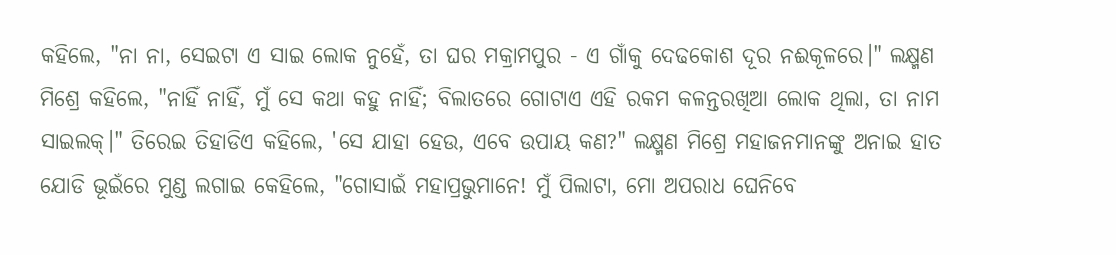କହିଲେ, "ନା ନା, ସେଇଟା ଏ ସାଇ ଲୋକ ନୁହେଁ, ତା ଘର ମକ୍ରାମପୁର - ଏ ଗାଁକୁ ଦେଢକୋଶ ଦୂର ନଈକୂଳରେ।" ଲକ୍ଷ୍ମଣ ମିଶ୍ରେ କହିଲେ, "ନାହିଁ ନାହିଁ, ମୁଁ ସେ କଥା କହୁ ନାହିଁ; ବିଲାତରେ ଗୋଟାଏ ଏହି ରକମ କଳନ୍ତରଖିଆ ଲୋକ ଥିଲା, ତା ନାମ ସାଇଲକ୍।" ତିରେଇ ତିହାଡିଏ କହିଲେ, 'ସେ ଯାହା ହେଉ, ଏବେ ଉପାୟ କଣ?" ଲକ୍ଷ୍ମଣ ମିଶ୍ରେ ମହାଜନମାନଙ୍କୁ ଅନାଇ ହାତ ଯୋଡି ଭୂଇଁରେ ମୁଣ୍ଡ ଲଗାଇ କେହିଲେ, "ଗୋସାଇଁ ମହାପ୍ରଭୁମାନେ! ମୁଁ ପିଲାଟା, ମୋ ଅପରାଧ ଘେନିବେ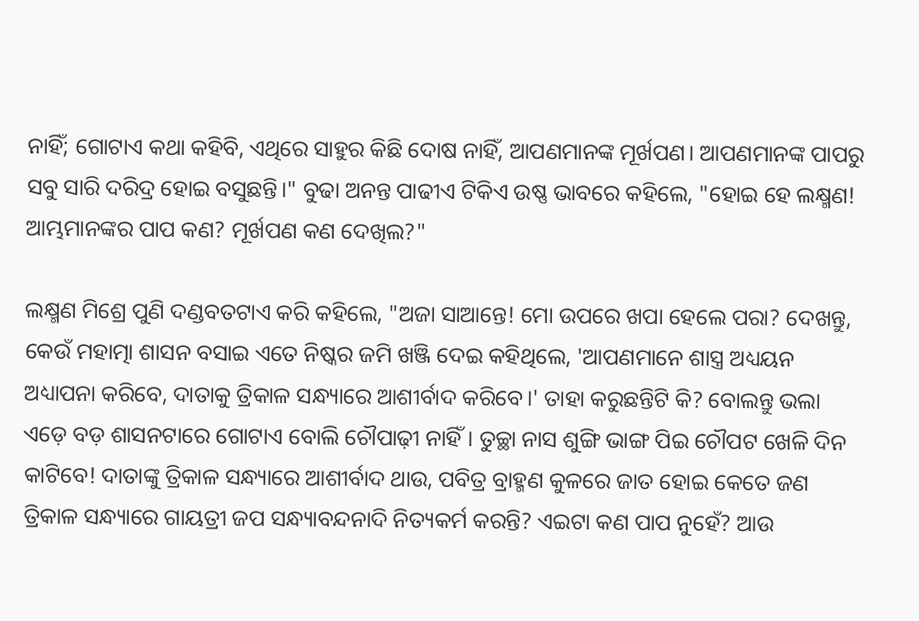ନାହିଁ; ଗୋଟାଏ କଥା କହିବି, ଏଥିରେ ସାହୁର କିଛି ଦୋଷ ନାହିଁ, ଆପଣମାନଙ୍କ ମୂର୍ଖପଣ। ଆପଣମାନଙ୍କ ପାପରୁ ସବୁ ସାରି ଦରିଦ୍ର ହୋଇ ବସୁଛନ୍ତି।" ବୁଢା ଅନନ୍ତ ପାଢୀଏ ଟିକିଏ ଉଷ୍ଣ ଭାବରେ କହିଲେ, "ହୋଇ ହେ ଲକ୍ଷ୍ମଣ! ଆମ୍ଭମାନଙ୍କର ପାପ କଣ? ମୂର୍ଖପଣ କଣ ଦେଖିଲ?"

ଲକ୍ଷ୍ମଣ ମିଶ୍ରେ ପୁଣି ଦଣ୍ଡବତଟାଏ କରି କହିଲେ, "ଅଜା ସାଆନ୍ତେ! ମୋ ଉପରେ ଖପା ହେଲେ ପରା? ଦେଖନ୍ତୁ, କେଉଁ ମହାତ୍ମା ଶାସନ ବସାଇ ଏତେ ନିଷ୍କର ଜମି ଖଞ୍ଜି ଦେଇ କହିଥିଲେ, 'ଆପଣମାନେ ଶାସ୍ତ୍ର ଅଧ୍ୟୟନ ଅଧ୍ୟାପନା କରିବେ, ଦାତାକୁ ତ୍ରିକାଳ ସନ୍ଧ୍ୟାରେ ଆଶୀର୍ବାଦ କରିବେ।' ତାହା କରୁଛନ୍ତିଟି କି? ବୋଲନ୍ତୁ ଭଲା ଏଡ଼େ ବଡ଼ ଶାସନଟାରେ ଗୋଟାଏ ବୋଲି ଚୌପାଢ଼ୀ ନାହିଁ। ତୁଚ୍ଛା ନାସ ଶୁଙ୍ଗି ଭାଙ୍ଗ ପିଇ ଚୌପଟ ଖେଳି ଦିନ କାଟିବେ! ଦାତାଙ୍କୁ ତ୍ରିକାଳ ସନ୍ଧ୍ୟାରେ ଆଶୀର୍ବାଦ ଥାଉ, ପବିତ୍ର ବ୍ରାହ୍ମଣ କୁଳରେ ଜାତ ହୋଇ କେତେ ଜଣ ତ୍ରିକାଳ ସନ୍ଧ୍ୟାରେ ଗାୟତ୍ରୀ ଜପ ସନ୍ଧ୍ୟାବନ୍ଦନାଦି ନିତ୍ୟକର୍ମ କରନ୍ତି? ଏଇଟା କଣ ପାପ ନୁହେଁ? ଆଉ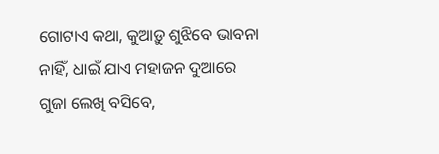ଗୋଟାଏ କଥା, କୁଆଡ଼ୁ ଶୁଝିବେ ଭାବନା ନାହିଁ, ଧାଇଁ ଯାଏ ମହାଜନ ଦୁଆରେ ଗୁଜା ଲେଖି ବସିବେ,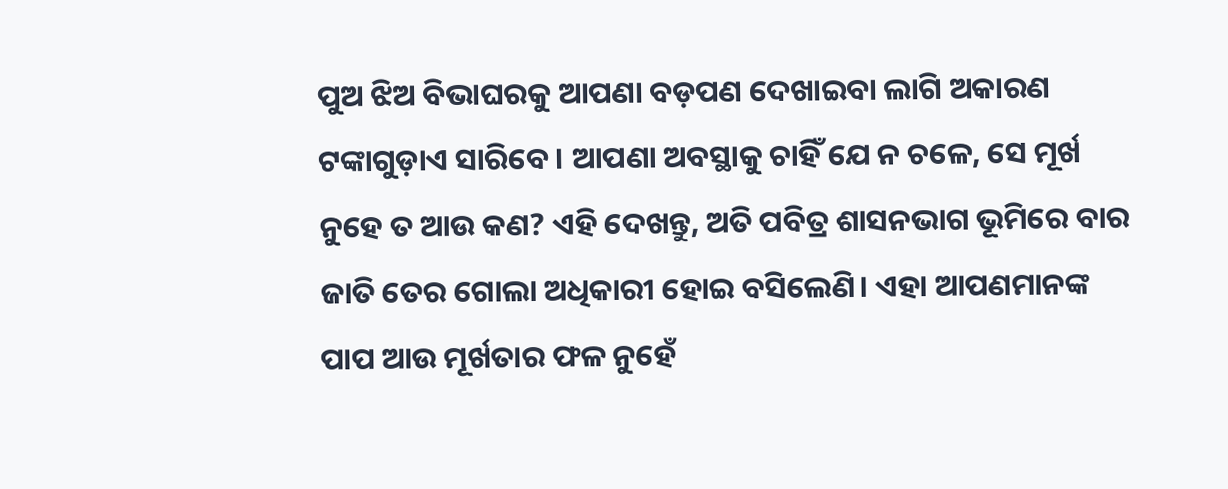ପୁଅ ଝିଅ ବିଭାଘରକୁ ଆପଣା ବଡ଼ପଣ ଦେଖାଇବା ଲାଗି ଅକାରଣ ଟଙ୍କାଗୁଡ଼ାଏ ସାରିବେ। ଆପଣା ଅବସ୍ଥାକୁ ଚାହିଁ ଯେ ନ ଚଳେ, ସେ ମୂର୍ଖ ନୁହେ ତ ଆଉ କଣ? ଏହି ଦେଖନ୍ତୁ, ଅତି ପବିତ୍ର ଶାସନଭାଗ ଭୂମିରେ ବାର ଜାତି ତେର ଗୋଲା ଅଧିକାରୀ ହୋଇ ବସିଲେଣି। ଏହା ଆପଣମାନଙ୍କ ପାପ ଆଉ ମୂର୍ଖତାର ଫଳ ନୁହେଁ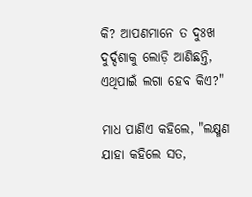କି? ଆପଣମାନେ ତ ଦୁଃଖ ଦୁର୍ଦ୍ଦଶାକୁ ଲୋଡ଼ି ଆଣିଛନ୍ତି, ଏଥିପାଇଁ ଲଗା ହେବ କିଏ?"

ମାଧ ପାଣିଏ କହିଲେ, "ଲକ୍ଷ୍ମଣ ଯାହା କହିଲେ ସତ,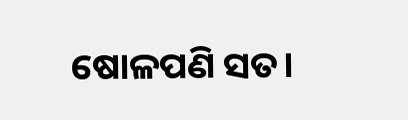ଷୋଳପଣି ସତ।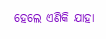ହେଲେ ଏଣିକି ଯାହା